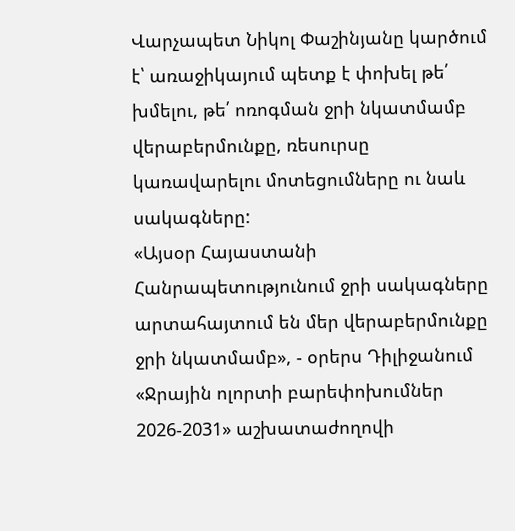Վարչապետ Նիկոլ Փաշինյանը կարծում է՝ առաջիկայում պետք է փոխել թե՛ խմելու, թե՛ ոռոգման ջրի նկատմամբ վերաբերմունքը, ռեսուրսը կառավարելու մոտեցումները ու նաև սակագները:
«Այսօր Հայաստանի Հանրապետությունում ջրի սակագները արտահայտում են մեր վերաբերմունքը ջրի նկատմամբ», - օրերս Դիլիջանում «Ջրային ոլորտի բարեփոխումներ 2026-2031» աշխատաժողովի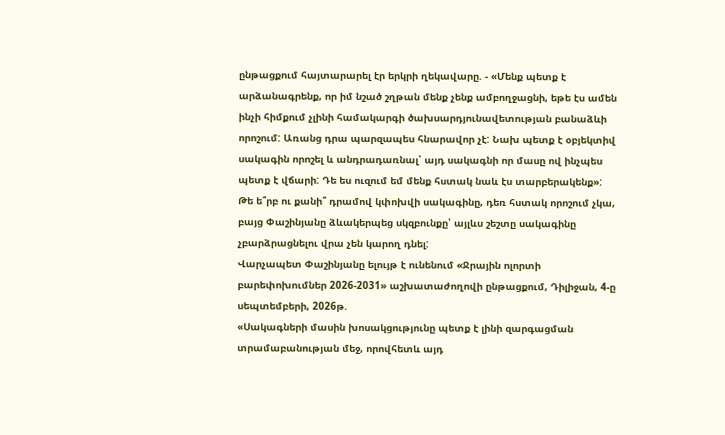ընթացքում հայտարարել էր երկրի ղեկավարը. - «Մենք պետք է արձանագրենք, որ իմ նշած շղթան մենք չենք ամբողջացնի, եթե էս ամեն ինչի հիմքում չլինի համակարգի ծախսարդյունավետության բանաձևի որոշում: Առանց դրա պարզապես հնարավոր չէ: Նախ պետք է օբյեկտիվ սակագին որոշել և անդրադառնալ՝ այդ սակագնի որ մասը ով ինչպես պետք է վճարի: Դե ես ուզում եմ մենք հստակ նաև էս տարբերակենք»:
Թե ե՞րբ ու քանի՞ դրամով կփոխվի սակագինը, դեռ հստակ որոշում չկա, բայց Փաշինյանը ձևակերպեց սկզբունքը՝ այլևս շեշտը սակագինը չբարձրացնելու վրա չեն կարող դնել:
Վարչապետ Փաշինյանը ելույթ է ունենում «Ջրային ոլորտի բարեփոխումներ 2026-2031» աշխատաժողովի ընթացքում, Դիլիջան, 4-ը սեպտեմբերի, 2026թ.
«Սակագների մասին խոսակցությունը պետք է լինի զարգացման տրամաբանության մեջ, որովհետև այդ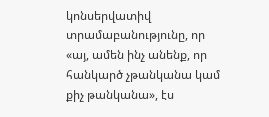կոնսերվատիվ տրամաբանությունը, որ «այ, ամեն ինչ անենք, որ հանկարծ չթանկանա կամ քիչ թանկանա», էս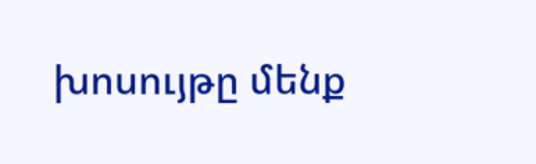խոսույթը մենք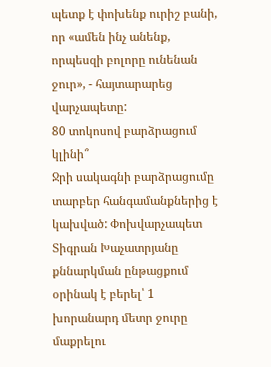պետք է փոխենք ուրիշ բանի, որ «ամեն ինչ անենք, որպեսզի բոլորը ունենան ջուր», - հայտարարեց վարչապետը:
80 տոկոսով բարձրացում կլինի՞
Ջրի սակագնի բարձրացումը տարբեր հանգամանքներից է կախված: Փոխվարչապետ Տիգրան Խաչատրյանը քննարկման ընթացքում օրինակ է բերել՝ 1 խորանարդ մետր ջուրը մաքրելու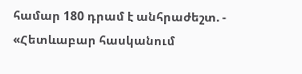համար 180 դրամ է անհրաժեշտ. - «Հետևաբար հասկանում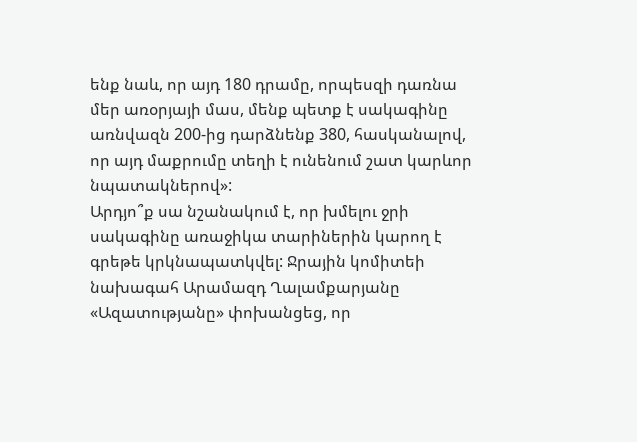ենք նաև, որ այդ 180 դրամը, որպեսզի դառնա մեր առօրյայի մաս, մենք պետք է սակագինը առնվազն 200-ից դարձնենք 380, հասկանալով, որ այդ մաքրումը տեղի է ունենում շատ կարևոր նպատակներով»:
Արդյո՞ք սա նշանակում է, որ խմելու ջրի սակագինը առաջիկա տարիներին կարող է գրեթե կրկնապատկվել: Ջրային կոմիտեի նախագահ Արամազդ Ղալամքարյանը «Ազատությանը» փոխանցեց, որ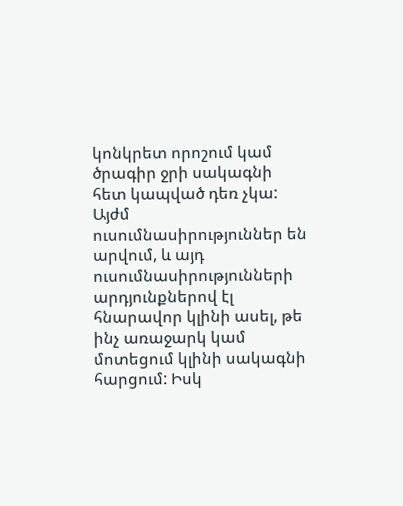կոնկրետ որոշում կամ ծրագիր ջրի սակագնի հետ կապված դեռ չկա: Այժմ ուսումնասիրություններ են արվում, և այդ ուսումնասիրությունների արդյունքներով էլ հնարավոր կլինի ասել, թե ինչ առաջարկ կամ մոտեցում կլինի սակագնի հարցում: Իսկ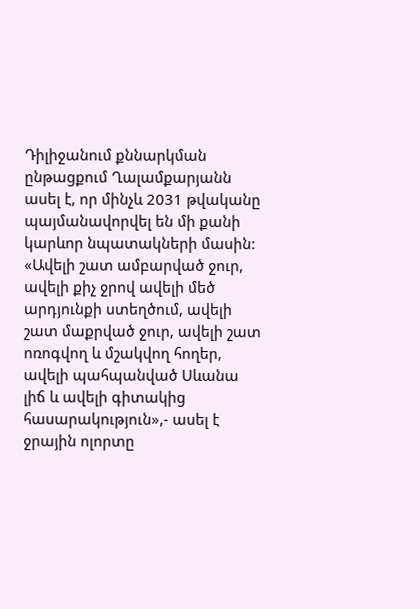Դիլիջանում քննարկման ընթացքում Ղալամքարյանն ասել է, որ մինչև 2031 թվականը պայմանավորվել են մի քանի կարևոր նպատակների մասին:
«Ավելի շատ ամբարված ջուր, ավելի քիչ ջրով ավելի մեծ արդյունքի ստեղծում, ավելի շատ մաքրված ջուր, ավելի շատ ոռոգվող և մշակվող հողեր, ավելի պահպանված Սևանա լիճ և ավելի գիտակից հասարակություն»,- ասել է ջրային ոլորտը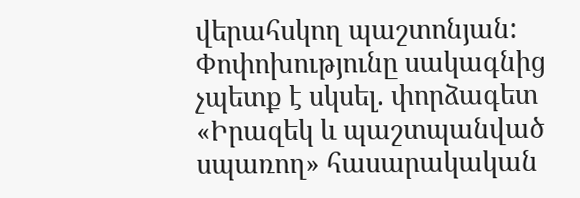վերահսկող պաշտոնյան:
Փոփոխությունը սակագնից չպետք է սկսել. փորձագետ
«Իրազեկ և պաշտպանված սպառող» հասարակական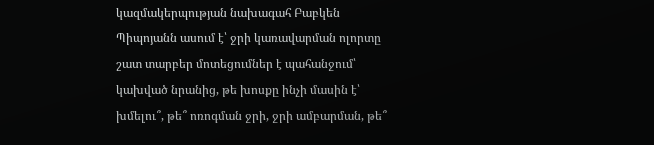կազմակերպության նախագահ Բաբկեն Պիպոյանն ասում է՝ ջրի կառավարման ոլորտը շատ տարբեր մոտեցումներ է պահանջում՝ կախված նրանից, թե խոսքը ինչի մասին է՝ խմելու՞, թե՞ ոռոգման ջրի, ջրի ամբարման, թե՞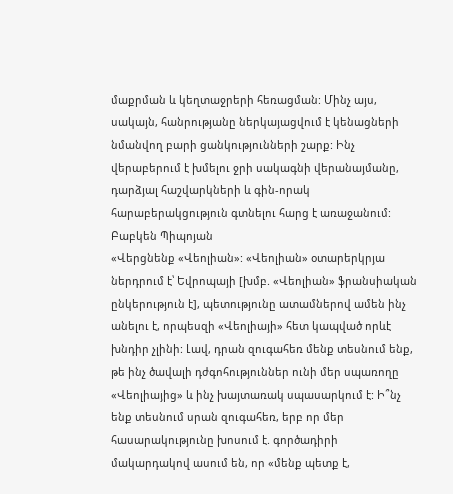մաքրման և կեղտաջրերի հեռացման: Մինչ այս, սակայն, հանրությանը ներկայացվում է կենացների նմանվող բարի ցանկությունների շարք: Ինչ վերաբերում է խմելու ջրի սակագնի վերանայմանը, դարձյալ հաշվարկների և գին-որակ հարաբերակցություն գտնելու հարց է առաջանում:
Բաբկեն Պիպոյան
«Վերցնենք «Վեոլիան»: «Վեոլիան» օտարերկրյա ներդրում է՝ Եվրոպայի [խմբ. «Վեոլիան» ֆրանսիական ընկերություն է], պետությունը ատամներով ամեն ինչ անելու է, որպեսզի «Վեոլիայի» հետ կապված որևէ խնդիր չլինի: Լավ, դրան զուգահեռ մենք տեսնում ենք, թե ինչ ծավալի դժգոհություններ ունի մեր սպառողը «Վեոլիայից» և ինչ խայտառակ սպասարկում է: Ի՞նչ ենք տեսնում սրան զուգահեռ, երբ որ մեր հասարակությունը խոսում է. գործադիրի մակարդակով ասում են, որ «մենք պետք է,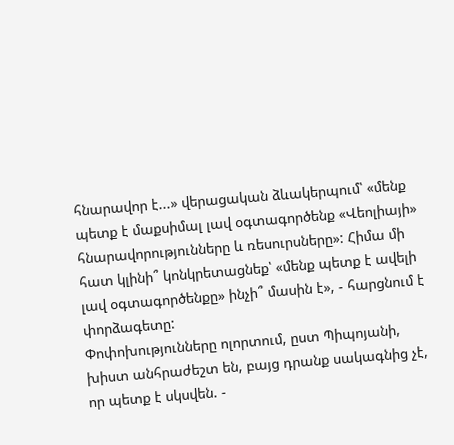հնարավոր է...» վերացական ձևակերպում՝ «մենք պետք է մաքսիմալ լավ օգտագործենք «Վեոլիայի» հնարավորությունները և ռեսուրսները»: Հիմա մի հատ կլինի՞ կոնկրետացնեք՝ «մենք պետք է ավելի լավ օգտագործենքը» ինչի՞ մասին է», - հարցնում է փորձագետը:
Փոփոխությունները ոլորտում, ըստ Պիպոյանի, խիստ անհրաժեշտ են, բայց դրանք սակագնից չէ, որ պետք է սկսվեն. -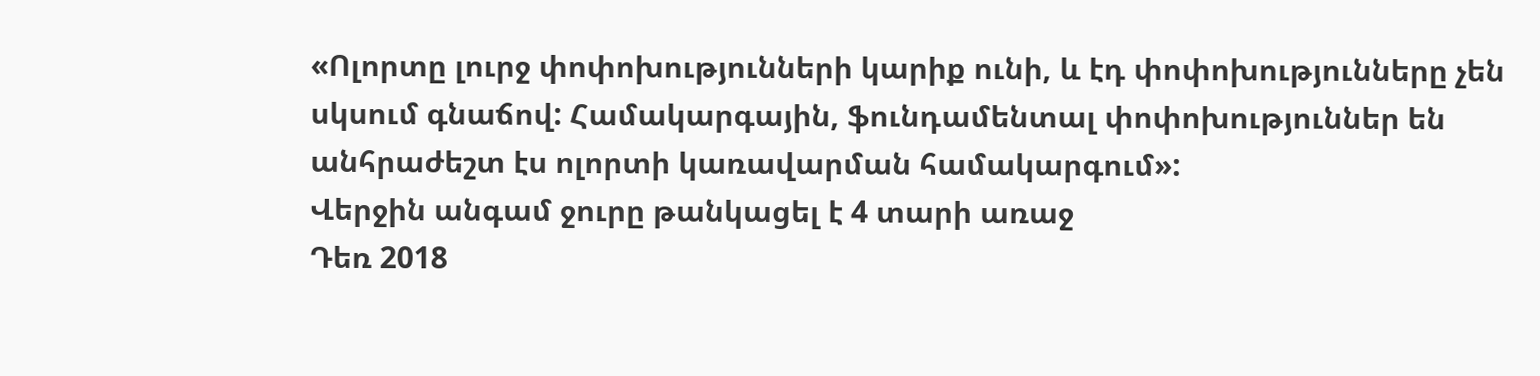«Ոլորտը լուրջ փոփոխությունների կարիք ունի, և էդ փոփոխությունները չեն սկսում գնաճով: Համակարգային, ֆունդամենտալ փոփոխություններ են անհրաժեշտ էս ոլորտի կառավարման համակարգում»:
Վերջին անգամ ջուրը թանկացել է 4 տարի առաջ
Դեռ 2018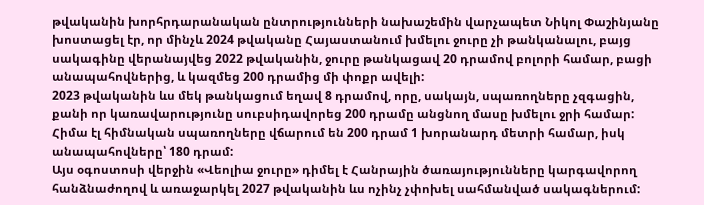թվականին խորհրդարանական ընտրությունների նախաշեմին վարչապետ Նիկոլ Փաշինյանը խոստացել էր, որ մինչև 2024 թվականը Հայաստանում խմելու ջուրը չի թանկանալու, բայց սակագինը վերանայվեց 2022 թվականին, ջուրը թանկացավ 20 դրամով բոլորի համար, բացի անապահովներից, և կազմեց 200 դրամից մի փոքր ավելի:
2023 թվականին ևս մեկ թանկացում եղավ 8 դրամով, որը, սակայն, սպառողները չզգացին, քանի որ կառավարությունը սուբսիդավորեց 200 դրամը անցնող մասը խմելու ջրի համար:
Հիմա էլ հիմնական սպառողները վճարում են 200 դրամ 1 խորանարդ մետրի համար, իսկ անապահովները՝ 180 դրամ:
Այս օգոստոսի վերջին «Վեոլիա ջուրը» դիմել է Հանրային ծառայությունները կարգավորող հանձնաժողով և առաջարկել 2027 թվականին ևս ոչինչ չփոխել սահմանված սակագներում: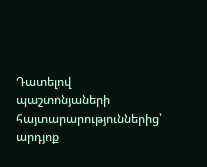Դատելով պաշտոնյաների հայտարարություններից՝ արդյոք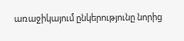առաջիկայում ընկերությունը նորից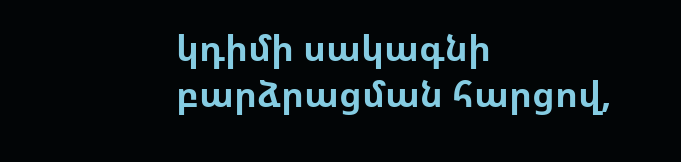կդիմի սակագնի բարձրացման հարցով,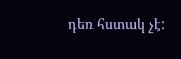դեռ հստակ չէ: